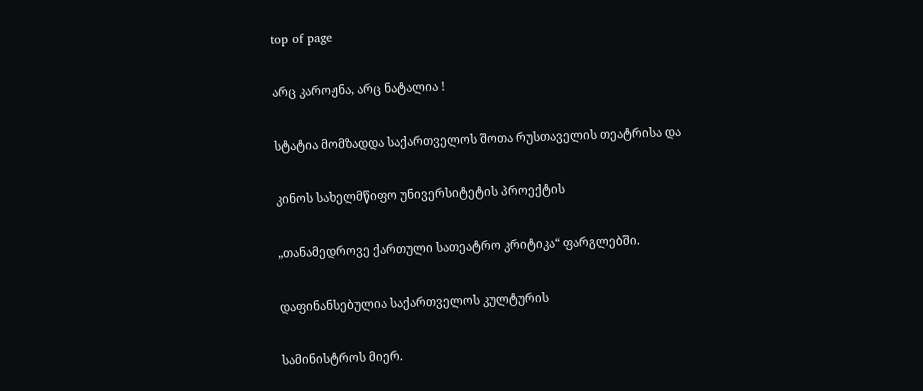top of page

არც კაროჟნა, არც ნატალია !

სტატია მომზადდა საქართველოს შოთა რუსთაველის თეატრისა და

კინოს სახელმწიფო უნივერსიტეტის პროექტის

„თანამედროვე ქართული სათეატრო კრიტიკა“ ფარგლებში.

დაფინანსებულია საქართველოს კულტურის

სამინისტროს მიერ.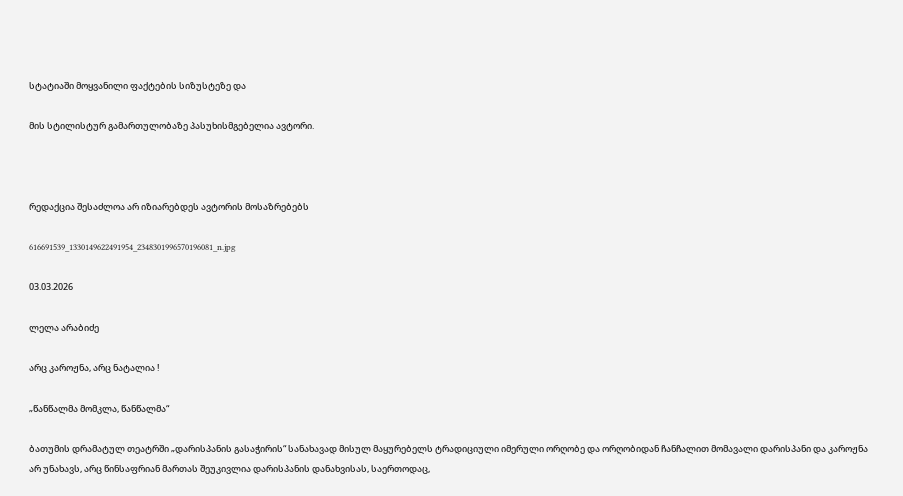სტატიაში მოყვანილი ფაქტების სიზუსტეზე და

მის სტილისტურ გამართულობაზე პასუხისმგებელია ავტორი.



რედაქცია შესაძლოა არ იზიარებდეს ავტორის მოსაზრებებს

616691539_1330149622491954_2348301996570196081_n.jpg

03.03.2026

ლელა არაბიძე

არც კაროჟნა, არც ნატალია !

„წანწალმა მომკლა, წანწალმა“

ბათუმის დრამატულ თეატრში „დარისპანის გასაჭირის“ სანახავად მისულ მაყურებელს ტრადიციული იმერული ორღობე და ორღობიდან ჩანჩალით მომავალი დარისპანი და კაროჟნა არ უნახავს, არც წინსაფრიან მართას შეუკივლია დარისპანის დანახვისას, საერთოდაც,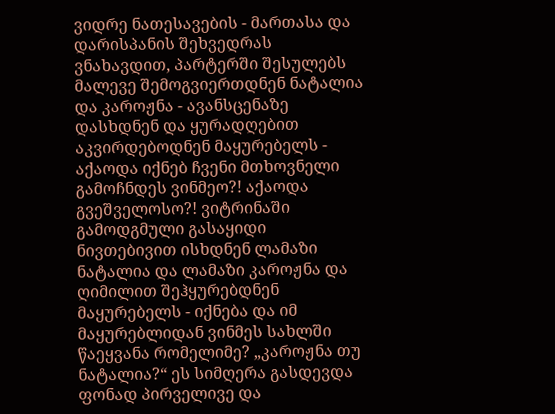ვიდრე ნათესავების - მართასა და დარისპანის შეხვედრას ვნახავდით, პარტერში შესულებს მალევე შემოგვიერთდნენ ნატალია და კაროჟნა - ავანსცენაზე დასხდნენ და ყურადღებით აკვირდებოდნენ მაყურებელს - აქაოდა იქნებ ჩვენი მთხოვნელი გამოჩნდეს ვინმეო?! აქაოდა გვეშველოსო?! ვიტრინაში გამოდგმული გასაყიდი ნივთებივით ისხდნენ ლამაზი ნატალია და ლამაზი კაროჟნა და ღიმილით შეჰყურებდნენ მაყურებელს - იქნება და იმ მაყურებლიდან ვინმეს სახლში წაეყვანა რომელიმე? „კაროჟნა თუ ნატალია?“ ეს სიმღერა გასდევდა ფონად პირველივე და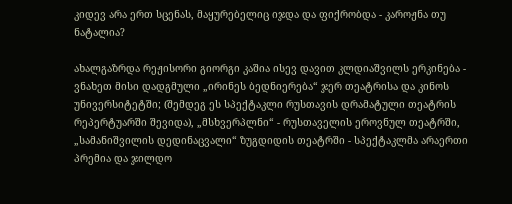კიდევ არა ერთ სცენას, მაყურებელიც იჯდა და ფიქრობდა - კაროჟნა თუ ნატალია?

ახალგაზრდა რეჟისორი გიორგი კაშია ისევ დავით კლდიაშვილს ერკინება - ვნახეთ მისი დადგმული „ირინეს ბედნიერება“ ჯერ თეატრისა და კინოს უნივერსიტეტში; (შემდეგ ეს სპექტაკლი რუსთავის დრამატული თეატრის რეპერტუარში შევიდა), „მსხვერპლნი“ - რუსთაველის ეროვნულ თეატრში, „სამანიშვილის დედინაცვალი“ ზუგდიდის თეატრში - სპექტაკლმა არაერთი პრემია და ჯილდო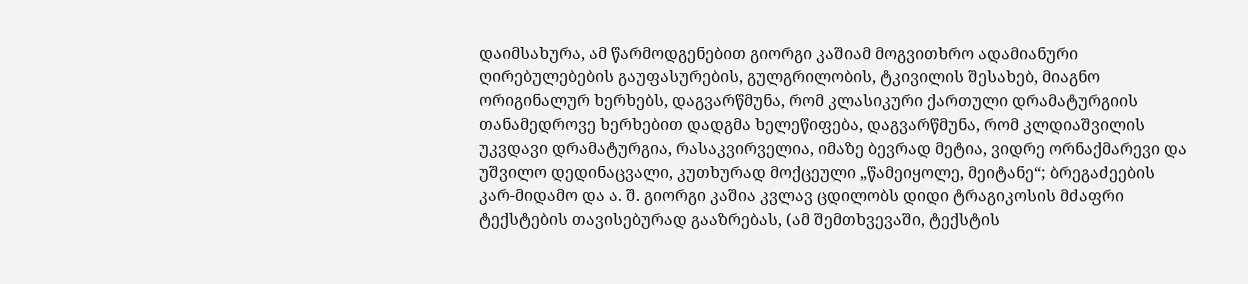დაიმსახურა, ამ წარმოდგენებით გიორგი კაშიამ მოგვითხრო ადამიანური ღირებულებების გაუფასურების, გულგრილობის, ტკივილის შესახებ, მიაგნო ორიგინალურ ხერხებს, დაგვარწმუნა, რომ კლასიკური ქართული დრამატურგიის თანამედროვე ხერხებით დადგმა ხელეწიფება, დაგვარწმუნა, რომ კლდიაშვილის უკვდავი დრამატურგია, რასაკვირველია, იმაზე ბევრად მეტია, ვიდრე ორნაქმარევი და უშვილო დედინაცვალი, კუთხურად მოქცეული „წამეიყოლე, მეიტანე“; ბრეგაძეების კარ-მიდამო და ა. შ. გიორგი კაშია კვლავ ცდილობს დიდი ტრაგიკოსის მძაფრი ტექსტების თავისებურად გააზრებას, (ამ შემთხვევაში, ტექსტის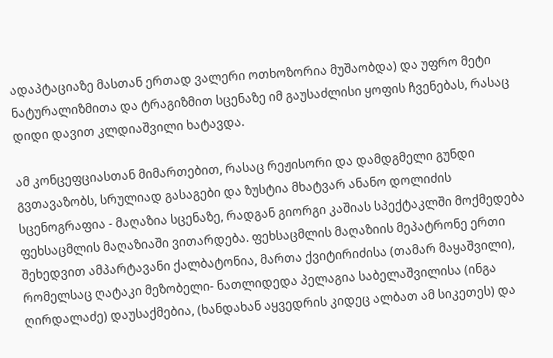ადაპტაციაზე მასთან ერთად ვალერი ოთხოზორია მუშაობდა) და უფრო მეტი ნატურალიზმითა და ტრაგიზმით სცენაზე იმ გაუსაძლისი ყოფის ჩვენებას, რასაც დიდი დავით კლდიაშვილი ხატავდა.

ამ კონცეფციასთან მიმართებით, რასაც რეჟისორი და დამდგმელი გუნდი გვთავაზობს, სრულიად გასაგები და ზუსტია მხატვარ ანანო დოლიძის სცენოგრაფია - მაღაზია სცენაზე, რადგან გიორგი კაშიას სპექტაკლში მოქმედება ფეხსაცმლის მაღაზიაში ვითარდება. ფეხსაცმლის მაღაზიის მეპატრონე ერთი შეხედვით ამპარტავანი ქალბატონია, მართა ქვიტირიძისა (თამარ მაყაშვილი), რომელსაც ღატაკი მეზობელი- ნათლიდედა პელაგია საბელაშვილისა (ინგა ღირდალაძე) დაუსაქმებია, (ხანდახან აყვედრის კიდეც ალბათ ამ სიკეთეს) და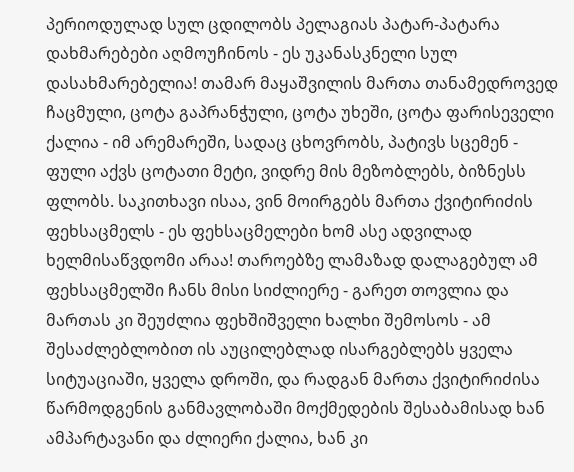პერიოდულად სულ ცდილობს პელაგიას პატარ-პატარა დახმარებები აღმოუჩინოს - ეს უკანასკნელი სულ დასახმარებელია! თამარ მაყაშვილის მართა თანამედროვედ ჩაცმული, ცოტა გაპრანჭული, ცოტა უხეში, ცოტა ფარისეველი ქალია - იმ არემარეში, სადაც ცხოვრობს, პატივს სცემენ - ფული აქვს ცოტათი მეტი, ვიდრე მის მეზობლებს, ბიზნესს ფლობს. საკითხავი ისაა, ვინ მოირგებს მართა ქვიტირიძის ფეხსაცმელს - ეს ფეხსაცმელები ხომ ასე ადვილად ხელმისაწვდომი არაა! თაროებზე ლამაზად დალაგებულ ამ ფეხსაცმელში ჩანს მისი სიძლიერე - გარეთ თოვლია და მართას კი შეუძლია ფეხშიშველი ხალხი შემოსოს - ამ შესაძლებლობით ის აუცილებლად ისარგებლებს ყველა სიტუაციაში, ყველა დროში, და რადგან მართა ქვიტირიძისა წარმოდგენის განმავლობაში მოქმედების შესაბამისად ხან ამპარტავანი და ძლიერი ქალია, ხან კი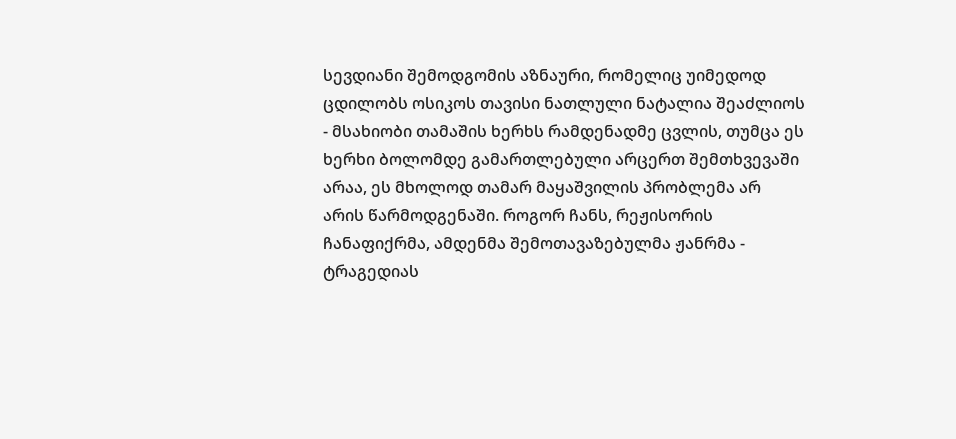სევდიანი შემოდგომის აზნაური, რომელიც უიმედოდ ცდილობს ოსიკოს თავისი ნათლული ნატალია შეაძლიოს - მსახიობი თამაშის ხერხს რამდენადმე ცვლის, თუმცა ეს ხერხი ბოლომდე გამართლებული არცერთ შემთხვევაში არაა, ეს მხოლოდ თამარ მაყაშვილის პრობლემა არ არის წარმოდგენაში. როგორ ჩანს, რეჟისორის ჩანაფიქრმა, ამდენმა შემოთავაზებულმა ჟანრმა - ტრაგედიას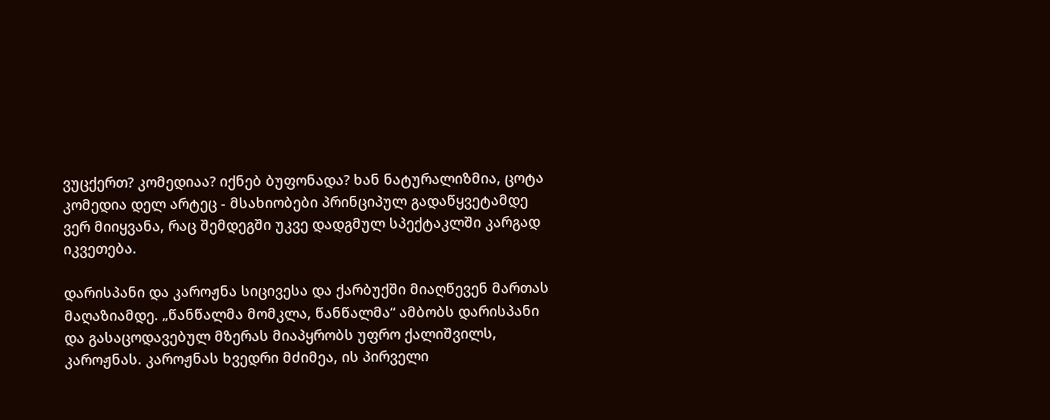ვუცქერთ? კომედიაა? იქნებ ბუფონადა? ხან ნატურალიზმია, ცოტა კომედია დელ არტეც - მსახიობები პრინციპულ გადაწყვეტამდე ვერ მიიყვანა, რაც შემდეგში უკვე დადგმულ სპექტაკლში კარგად იკვეთება.

დარისპანი და კაროჟნა სიცივესა და ქარბუქში მიაღწევენ მართას მაღაზიამდე. „წანწალმა მომკლა, წანწალმა“ ამბობს დარისპანი და გასაცოდავებულ მზერას მიაპყრობს უფრო ქალიშვილს, კაროჟნას. კაროჟნას ხვედრი მძიმეა, ის პირველი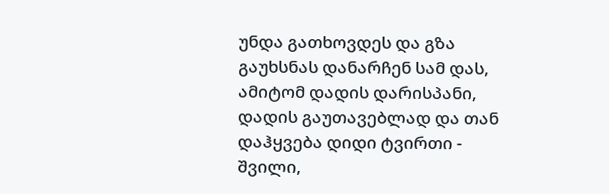უნდა გათხოვდეს და გზა გაუხსნას დანარჩენ სამ დას, ამიტომ დადის დარისპანი, დადის გაუთავებლად და თან დაჰყვება დიდი ტვირთი - შვილი,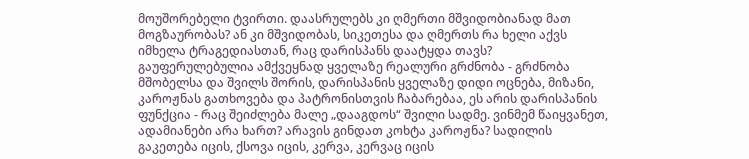მოუშორებელი ტვირთი. დაასრულებს კი ღმერთი მშვიდობიანად მათ მოგზაურობას? ან კი მშვიდობას, სიკეთესა და ღმერთს რა ხელი აქვს იმხელა ტრაგედიასთან, რაც დარისპანს დაატყდა თავს? გაუფერულებულია ამქვეყნად ყველაზე რეალური გრძნობა - გრძნობა მშობელსა და შვილს შორის, დარისპანის ყველაზე დიდი ოცნება, მიზანი, კაროჟნას გათხოვება და პატრონისთვის ჩაბარებაა, ეს არის დარისპანის ფუნქცია - რაც შეიძლება მალე „დააგდოს“ შვილი სადმე. ვინმემ წაიყვანეთ, ადამიანები არა ხართ? არავის გინდათ კოხტა კაროჟნა? სადილის გაკეთება იცის, ქსოვა იცის, კერვა, კერვაც იცის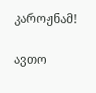კაროჟნამ!

ავთო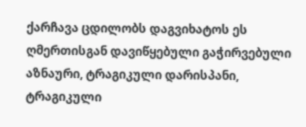ქარჩავა ცდილობს დაგვიხატოს ეს ღმერთისგან დავიწყებული გაჭირვებული აზნაური, ტრაგიკული დარისპანი, ტრაგიკული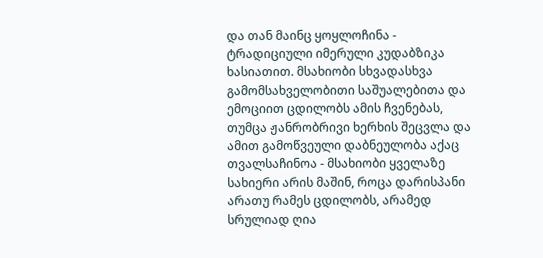და თან მაინც ყოყლოჩინა - ტრადიციული იმერული კუდაბზიკა ხასიათით. მსახიობი სხვადასხვა გამომსახველობითი საშუალებითა და ემოციით ცდილობს ამის ჩვენებას, თუმცა ჟანრობრივი ხერხის შეცვლა და ამით გამოწვეული დაბნეულობა აქაც თვალსაჩინოა - მსახიობი ყველაზე სახიერი არის მაშინ, როცა დარისპანი არათუ რამეს ცდილობს, არამედ სრულიად ღია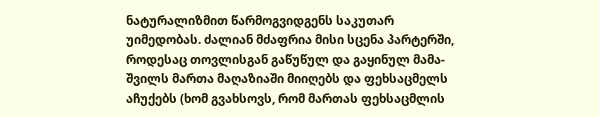ნატურალიზმით წარმოგვიდგენს საკუთარ უიმედობას. ძალიან მძაფრია მისი სცენა პარტერში, როდესაც თოვლისგან გაწუწულ და გაყინულ მამა-შვილს მართა მაღაზიაში მიიღებს და ფეხსაცმელს აჩუქებს (ხომ გვახსოვს, რომ მართას ფეხსაცმლის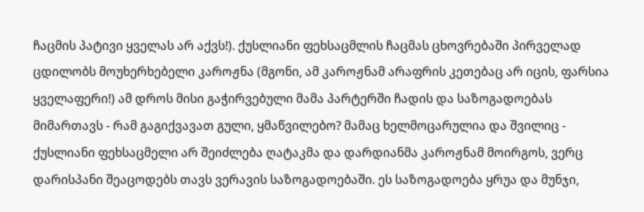ჩაცმის პატივი ყველას არ აქვს!). ქუსლიანი ფეხსაცმლის ჩაცმას ცხოვრებაში პირველად ცდილობს მოუხერხებელი კაროჟნა (მგონი, ამ კაროჟნამ არაფრის კეთებაც არ იცის, ფარსია ყველაფერი!) ამ დროს მისი გაჭირვებული მამა პარტერში ჩადის და საზოგადოებას მიმართავს - რამ გაგიქვავათ გული, ყმაწვილებო? მამაც ხელმოცარულია და შვილიც - ქუსლიანი ფეხსაცმელი არ შეიძლება ღატაკმა და დარდიანმა კაროჟნამ მოირგოს, ვერც დარისპანი შეაცოდებს თავს ვერავის საზოგადოებაში. ეს საზოგადოება ყრუა და მუნჯი,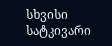სხვისი სატკივარი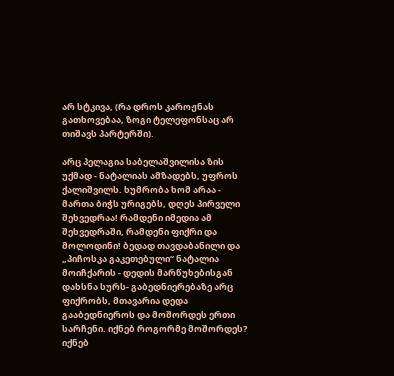არ სტკივა, (რა დროს კაროჟნას გათხოვებაა, ზოგი ტელეფონსაც არ თიშავს პარტერში).

არც პელაგია საბელაშვილისა ზის უქმად - ნატალიას ამზადებს, უფროს ქალიშვილს. ხუმრობა ხომ არაა - მართა ბიჭს ურიგებს, დღეს პირველი შეხვედრაა! რამდენი იმედია ამ შეხვედრაში, რამდენი ფიქრი და მოლოდინი! ბედად თავდაბანილი და „პიჩოსკა გაკეთებული“ ნატალია მოიჩქარის - დედის მარწუხებისგან დახსნა სურს- გაბედნიერებაზე არც ფიქრობს, მთავარია დედა გააბედნიეროს და მოშორდეს ერთი სარჩენი. იქნებ როგორმე მოშორდეს? იქნებ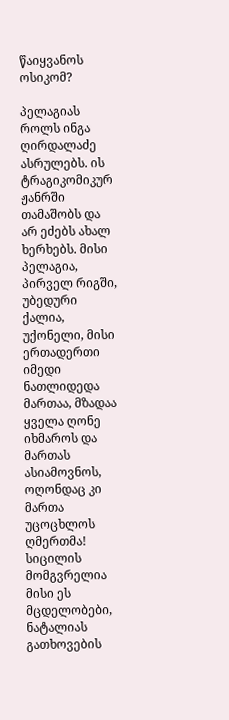წაიყვანოს ოსიკომ?

პელაგიას როლს ინგა ღირდალაძე ასრულებს. ის ტრაგიკომიკურ ჟანრში თამაშობს და არ ეძებს ახალ ხერხებს. მისი პელაგია, პირველ რიგში, უბედური ქალია, უქონელი, მისი ერთადერთი იმედი ნათლიდედა მართაა, მზადაა ყველა ღონე იხმაროს და მართას ასიამოვნოს, ოღონდაც კი მართა უცოცხლოს ღმერთმა! სიცილის მომგვრელია მისი ეს მცდელობები, ნატალიას გათხოვების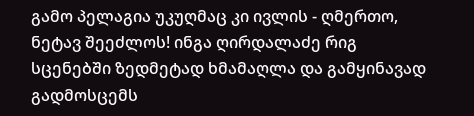გამო პელაგია უკუღმაც კი ივლის - ღმერთო, ნეტავ შეეძლოს! ინგა ღირდალაძე რიგ სცენებში ზედმეტად ხმამაღლა და გამყინავად გადმოსცემს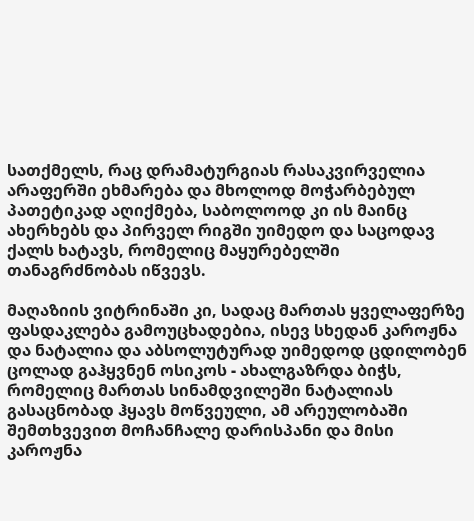სათქმელს, რაც დრამატურგიას რასაკვირველია არაფერში ეხმარება და მხოლოდ მოჭარბებულ პათეტიკად აღიქმება, საბოლოოდ კი ის მაინც ახერხებს და პირველ რიგში უიმედო და საცოდავ ქალს ხატავს, რომელიც მაყურებელში თანაგრძნობას იწვევს.

მაღაზიის ვიტრინაში კი, სადაც მართას ყველაფერზე ფასდაკლება გამოუცხადებია, ისევ სხედან კაროჟნა და ნატალია და აბსოლუტურად უიმედოდ ცდილობენ ცოლად გაჰყვნენ ოსიკოს - ახალგაზრდა ბიჭს, რომელიც მართას სინამდვილეში ნატალიას გასაცნობად ჰყავს მოწვეული, ამ არეულობაში შემთხვევით მოჩანჩალე დარისპანი და მისი კაროჟნა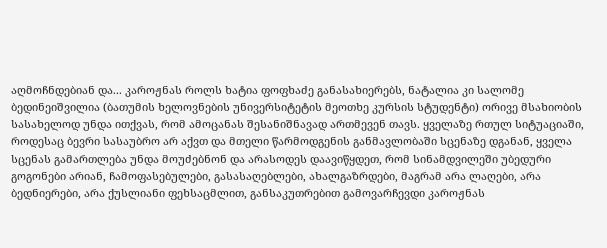აღმოჩნდებიან და... კაროჟნას როლს ხატია ფოფხაძე განასახიერებს, ნატალია კი სალომე ბედინეიშვილია (ბათუმის ხელოვნების უნივერსიტეტის მეოთხე კურსის სტუდენტი) ორივე მსახიობის სასახელოდ უნდა ითქვას, რომ ამოცანას შესანიშნავად ართმევენ თავს. ყველაზე რთულ სიტუაციაში, როდესაც ბევრი სასაუბრო არ აქვთ და მთელი წარმოდგენის განმავლობაში სცენაზე დგანან, ყველა სცენას გამართლება უნდა მოუძებნონ და არასოდეს დაავიწყდეთ, რომ სინამდვილეში უბედური გოგონები არიან, ჩამოფასებულები, გასასაღებლები, ახალგაზრდები, მაგრამ არა ლაღები, არა ბედნიერები, არა ქუსლიანი ფეხსაცმლით, განსაკუთრებით გამოვარჩევდი კაროჟნას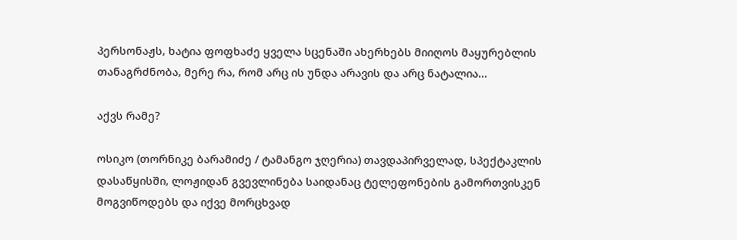პერსონაჟს, ხატია ფოფხაძე ყველა სცენაში ახერხებს მიიღოს მაყურებლის თანაგრძნობა, მერე რა, რომ არც ის უნდა არავის და არც ნატალია...

აქვს რამე?

ოსიკო (თორნიკე ბარამიძე / ტამანგო ჯღერია) თავდაპირველად, სპექტაკლის დასაწყისში, ლოჟიდან გვევლინება საიდანაც ტელეფონების გამორთვისკენ მოგვიწოდებს და იქვე მორცხვად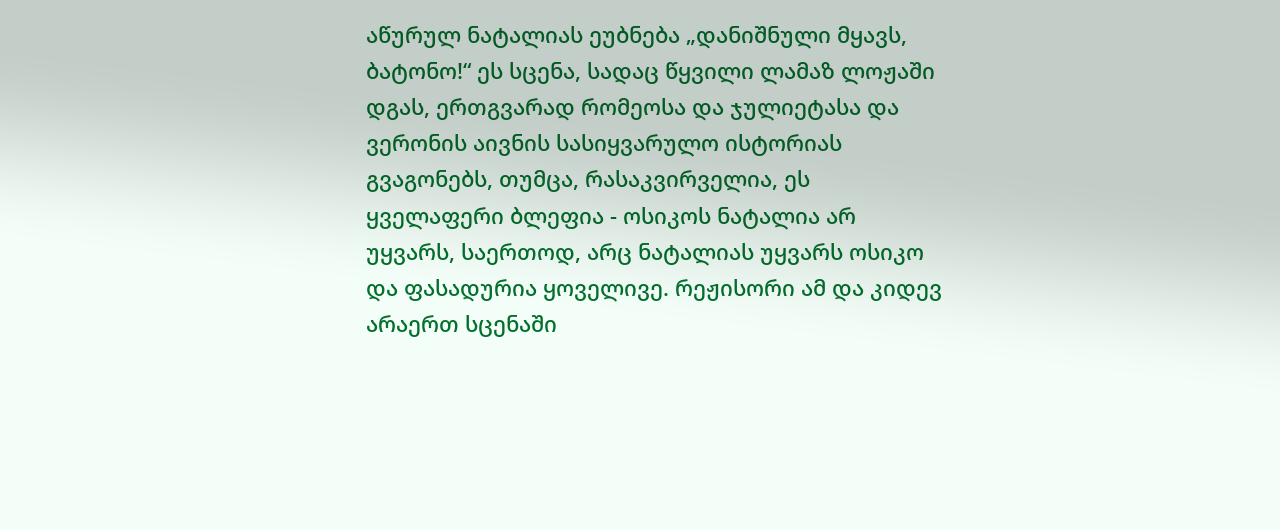აწურულ ნატალიას ეუბნება „დანიშნული მყავს, ბატონო!“ ეს სცენა, სადაც წყვილი ლამაზ ლოჟაში დგას, ერთგვარად რომეოსა და ჯულიეტასა და ვერონის აივნის სასიყვარულო ისტორიას გვაგონებს, თუმცა, რასაკვირველია, ეს ყველაფერი ბლეფია - ოსიკოს ნატალია არ უყვარს, საერთოდ, არც ნატალიას უყვარს ოსიკო და ფასადურია ყოველივე. რეჟისორი ამ და კიდევ არაერთ სცენაში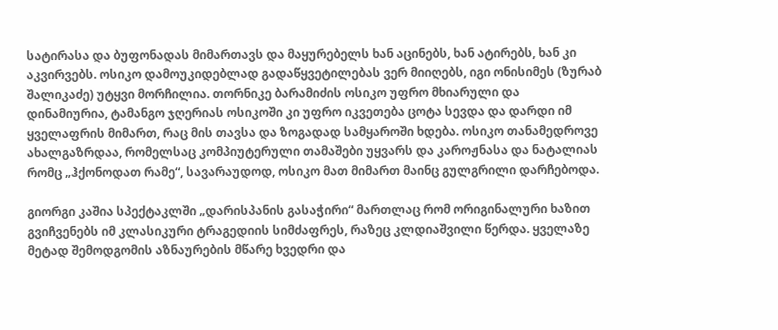სატირასა და ბუფონადას მიმართავს და მაყურებელს ხან აცინებს, ხან ატირებს, ხან კი აკვირვებს. ოსიკო დამოუკიდებლად გადაწყვეტილებას ვერ მიიღებს, იგი ონისიმეს (ზურაბ შალიკაძე) უტყვი მორჩილია. თორნიკე ბარამიძის ოსიკო უფრო მხიარული და დინამიურია, ტამანგო ჯღერიას ოსიკოში კი უფრო იკვეთება ცოტა სევდა და დარდი იმ ყველაფრის მიმართ, რაც მის თავსა და ზოგადად სამყაროში ხდება. ოსიკო თანამედროვე ახალგაზრდაა, რომელსაც კომპიუტერული თამაშები უყვარს და კაროჟნასა და ნატალიას რომც „ჰქონოდათ რამე“, სავარაუდოდ, ოსიკო მათ მიმართ მაინც გულგრილი დარჩებოდა.

გიორგი კაშია სპექტაკლში „დარისპანის გასაჭირი“ მართლაც რომ ორიგინალური ხაზით გვიჩვენებს იმ კლასიკური ტრაგედიის სიმძაფრეს, რაზეც კლდიაშვილი წერდა. ყველაზე მეტად შემოდგომის აზნაურების მწარე ხვედრი და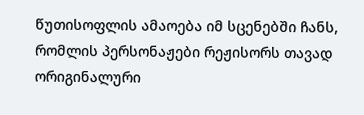წუთისოფლის ამაოება იმ სცენებში ჩანს, რომლის პერსონაჟები რეჟისორს თავად ორიგინალური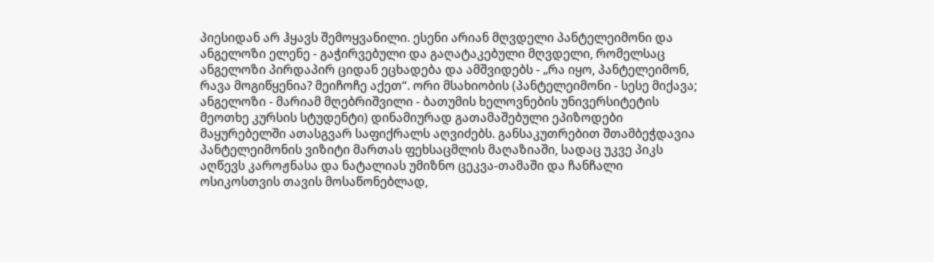პიესიდან არ ჰყავს შემოყვანილი. ესენი არიან მღვდელი პანტელეიმონი და ანგელოზი ელენე - გაჭირვებული და გაღატაკებული მღვდელი, რომელსაც ანგელოზი პირდაპირ ციდან ეცხადება და ამშვიდებს - „რა იყო, პანტელეიმონ, რავა მოგიწყენია? მეიჩოჩე აქეთ“. ორი მსახიობის (პანტელეიმონი - სესე მიქავა; ანგელოზი - მარიამ მღებრიშვილი - ბათუმის ხელოვნების უნივერსიტეტის მეოთხე კურსის სტუდენტი) დინამიურად გათამაშებული ეპიზოდები მაყურებელში ათასგვარ საფიქრალს აღვიძებს. განსაკუთრებით შთამბეჭდავია პანტელეიმონის ვიზიტი მართას ფეხსაცმლის მაღაზიაში, სადაც უკვე პიკს აღწევს კაროჟნასა და ნატალიას უმიზნო ცეკვა-თამაში და ჩანჩალი ოსიკოსთვის თავის მოსაწონებლად,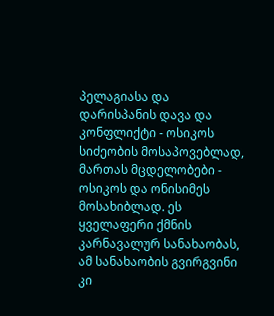პელაგიასა და დარისპანის დავა და კონფლიქტი - ოსიკოს სიძეობის მოსაპოვებლად, მართას მცდელობები - ოსიკოს და ონისიმეს მოსახიბლად. ეს ყველაფერი ქმნის კარნავალურ სანახაობას, ამ სანახაობის გვირგვინი კი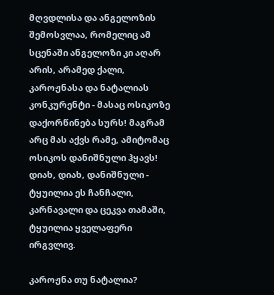მღვდლისა და ანგელოზის შემოსვლაა, რომელიც ამ სცენაში ანგელოზი კი აღარ არის, არამედ ქალი, კაროჟნასა და ნატალიას კონკურენტი - მასაც ოსიკოზე დაქორწინება სურს! მაგრამ არც მას აქვს რამე, ამიტომაც ოსიკოს დანიშნული ჰყავს! დიახ, დიახ, დანიშნული - ტყუილია ეს ჩანჩალი, კარნავალი და ცეკვა თამაში, ტყუილია ყველაფერი ირგვლივ.

კაროჟნა თუ ნატალია?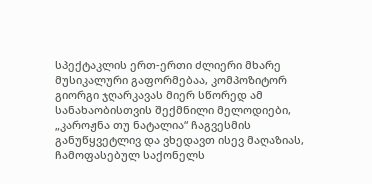სპექტაკლის ერთ-ერთი ძლიერი მხარე მუსიკალური გაფორმებაა, კომპოზიტორ გიორგი ჯღარკავას მიერ სწორედ ამ სანახაობისთვის შექმნილი მელოდიები, „კაროჟნა თუ ნატალია“ ჩაგვესმის განუწყვეტლივ და ვხედავთ ისევ მაღაზიას, ჩამოფასებულ საქონელს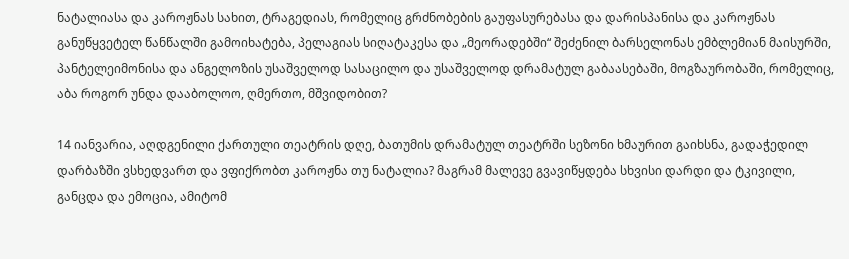ნატალიასა და კაროჟნას სახით, ტრაგედიას, რომელიც გრძნობების გაუფასურებასა და დარისპანისა და კაროჟნას განუწყვეტელ წანწალში გამოიხატება, პელაგიას სიღატაკესა და „მეორადებში“ შეძენილ ბარსელონას ემბლემიან მაისურში, პანტელეიმონისა და ანგელოზის უსაშველოდ სასაცილო და უსაშველოდ დრამატულ გაბაასებაში, მოგზაურობაში, რომელიც, აბა როგორ უნდა დააბოლოო, ღმერთო, მშვიდობით?

14 იანვარია, აღდგენილი ქართული თეატრის დღე, ბათუმის დრამატულ თეატრში სეზონი ხმაურით გაიხსნა, გადაჭედილ დარბაზში ვსხედვართ და ვფიქრობთ კაროჟნა თუ ნატალია? მაგრამ მალევე გვავიწყდება სხვისი დარდი და ტკივილი, განცდა და ემოცია, ამიტომ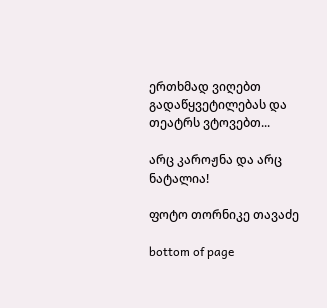ერთხმად ვიღებთ გადაწყვეტილებას და თეატრს ვტოვებთ...

არც კაროჟნა და არც ნატალია!

ფოტო თორნიკე თავაძე

bottom of page